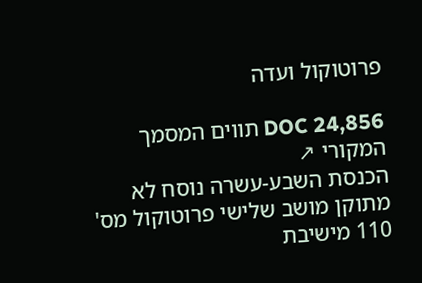פרוטוקול ועדה

DOC 24,856 תווים המסמך המקורי ↗
הכנסת השבע-עשרה נוסח לא מתוקן מושב שלישי פרוטוקול מס' 110 מישיבת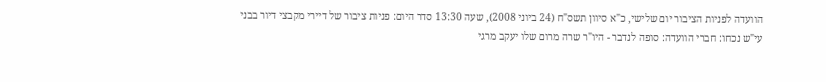הוועדה לפניות הציבור יום שלישי, כ"א סיוון תשס"ח (24 ביוני 2008), שעה 13:30 סדר היום: פניות ציבור של דיירי מקבצי דיור בבני עי"ש נכחו: חברי הוועדה: סופה לנדבר - היו"ר שרה מרום שלו יעקב מרגי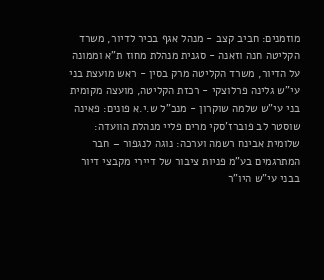מוזמנים: חביב קצב - מנהל אגף בכיר לדיור, משרד הקליטה חנה וזאנה - סגנית מנהלת מחוז ת"א וממונה על הדיור, משרד הקליטה מרק בסין - ראש מועצת בני עי"ש גלינה פרלוצקי - רכזת הקליטה, מועצה מקומית בני עי"ש שלמה שוקרון - מנכ"ל ש.י.א פונים: פאינה שוסטר לב פוברז'סקי מרים פליי מנהלת הוועדה: שלומית אבינח רשמה וערכה: נוגה לנגפור – חבר המתרגמים בע"מ פניות ציבור של דיירי מקבצי דיור בבני עי"ש היו"ר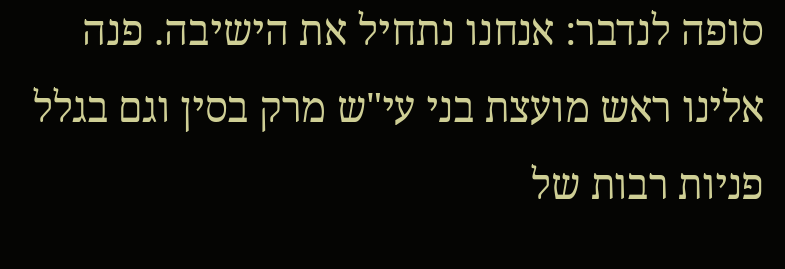סופה לנדבר: אנחנו נתחיל את הישיבה. פנה אלינו ראש מועצת בני עי"ש מרק בסין וגם בגלל פניות רבות של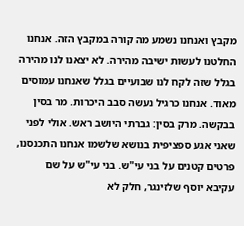מקבץ ואנחנו נשמע מה קורה במקבץ הזה. אנחנו החלטנו לעשות ישיבה מהירה. לא יצאנו לנו מהירה בגלל שזה לקח לנו שבועיים בגלל שאנחנו עמוסים מאוד. אנחנו כרגיל נעשה סבב היכרות. מר בסין בבקשה. מרק בסין: גברתי היושב ראש. אולי לפני שאני אגע ספציפית בנושא שלשמו אנחנו התכנסנו, פרטים קטנים על בני עי"ש. בני עי"ש על שם עקיבא יוסף שלזינגר, חלק לא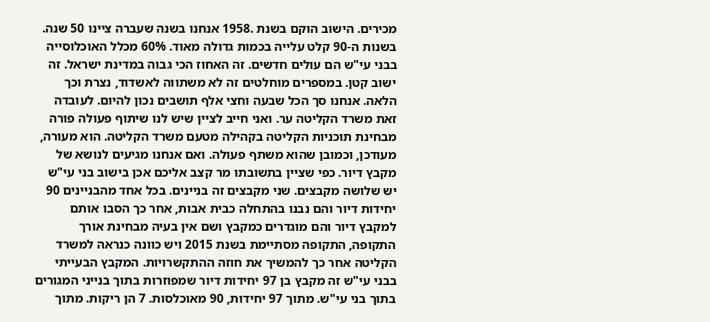מכירים. הישוב הוקם בשנת .1958 אנחנו בשנה שעברה ציינו 50 שנה. בשנות ה-90 קלט עלייה בכמות גדולה מאוד. 60% מכלל האוכלוסייה בבני עי"ש הם עולים חדשים. זה האחוז הכי גבוה במדינת ישראל. זה ישוב קטן. במספרים מוחלטים זה לא משתווה לאשדוד, נצרת וכך הלאה. אנחנו סך הכל שבעה וחצי אלף תושבים נכון להיום. לעובדה זאת משרד הקליטה ער. ואני חייב לציין שיש לנו שיתוף פעולה פורה מבחינת תוכניות הקליטה בקהילה מטעם משרד הקליטה. הוא מעורה, מעודכן, וכמובן שהוא משתף פעולה. ואם אנחנו מגיעים לנושא של מקבץ דיור. כפי שציין בתשובתו מר קצב אליכם אכן בישוב בני עי"ש יש שלושה מקבצים. שני מקבצים זה בניינים. בכל אחד מהבניינים 90 יחידות דיור והם נבנו בהתחלה כבית אבות, אחר כך הסבו אותם למקבץ דיור והם מוגדרים כמקבץ ושם אין בעיה מבחינת אורך התקופה, התקופה מסתיימת בשנת 2015 ויש כוונה כנראה למשרד הקליטה אחר כך להמשיך את חוזה ההתקשרויות. המקבץ הבעייתי בבני עי"ש זה מקבץ בן 97 יחידות דיור שמפוזרות בתוך בנייני המגורים בתוך בני עי"ש. מתוך 97 יחידות, 90 מאוכלסות. 7 הן ריקות. מתוך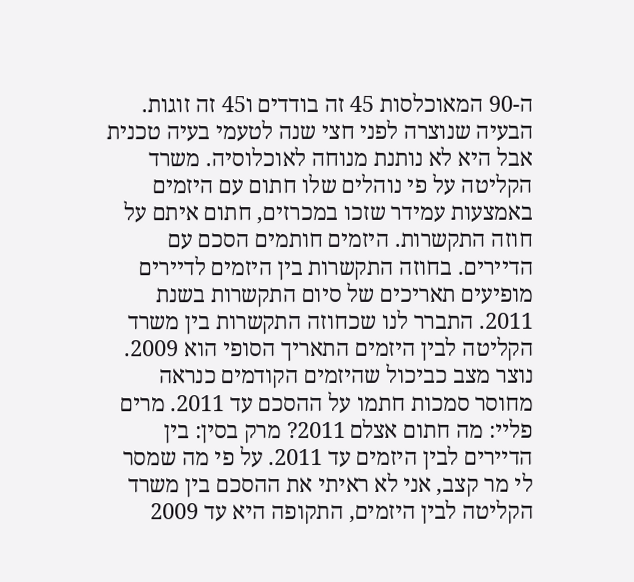ה-90 המאוכלסות 45 זה בודדים ו45 זה זוגות. הבעיה שנוצרה לפני חצי שנה לטעמי בעיה טכנית אבל היא לא נותנת מנוחה לאוכלוסיה. משרד הקליטה על פי נוהלים שלו חתום עם היזמים באמצעות עמידר שזכו במכרזים, חתום איתם על חוזה התקשרות. היזמים חותמים הסכם עם הדיירים. בחוזה התקשרות בין היזמים לדיירים מופיעים תאריכים של סיום התקשרות בשנת 2011. התברר לנו שכחוזה התקשרות בין משרד הקליטה לבין היזמים התאריך הסופי הוא 2009. נוצר מצב כביכול שהיזמים הקודמים כנראה מחוסר סמכות חתמו על ההסכם עד 2011. מרים פליי: מה חתום אצלם 2011? מרק בסין: בין הדיירים לבין היזמים עד 2011. על פי מה שמסר לי מר קצב, אני לא ראיתי את ההסכם בין משרד הקליטה לבין היזמים, התקופה היא עד 2009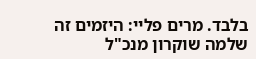בלבד. מרים פליי: היזמים זה שלמה שוקרון מנכ"ל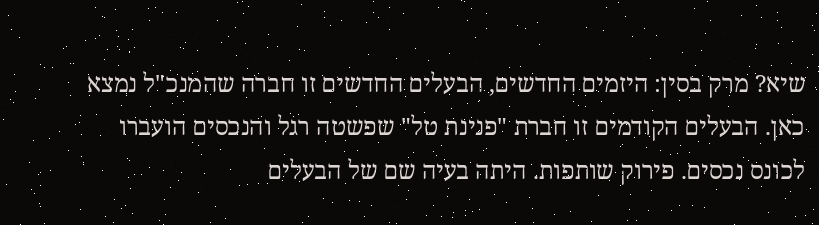שיא? מרק בסין: היזמים החדשים, הבעלים החדשים זו חברה שהמנכ"ל נמצא כאן. הבעלים הקודמים זו חברת "פנינת טל" שפשטה רגל והנכסים הועברו לכונס נכסים. פירוק שותפות. היתה בעיה שם של הבעלים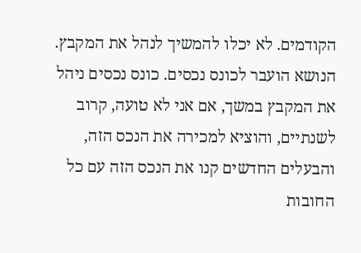הקודמים. לא יכלו להמשיך לנהל את המקבץ. הנושא הועבר לכונס נכסים. כונס נכסים ניהל את המקבץ במשך, אם אני לא טועה, קרוב לשנתיים, והוציא למכירה את הנכס הזה, והבעלים החדשים קנו את הנכס הזה עם כל החובות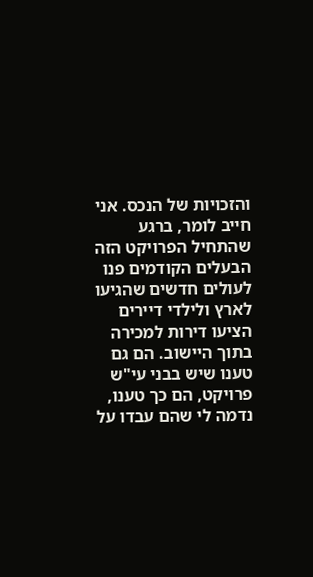והזכויות של הנכס. אני חייב לומר, ברגע שהתחיל הפרויקט הזה הבעלים הקודמים פנו לעולים חדשים שהגיעו לארץ ולילדי דיירים הציעו דירות למכירה בתוך היישוב. הם גם טענו שיש בבני עי"ש פרויקט, הם כך טענו, נדמה לי שהם עבדו על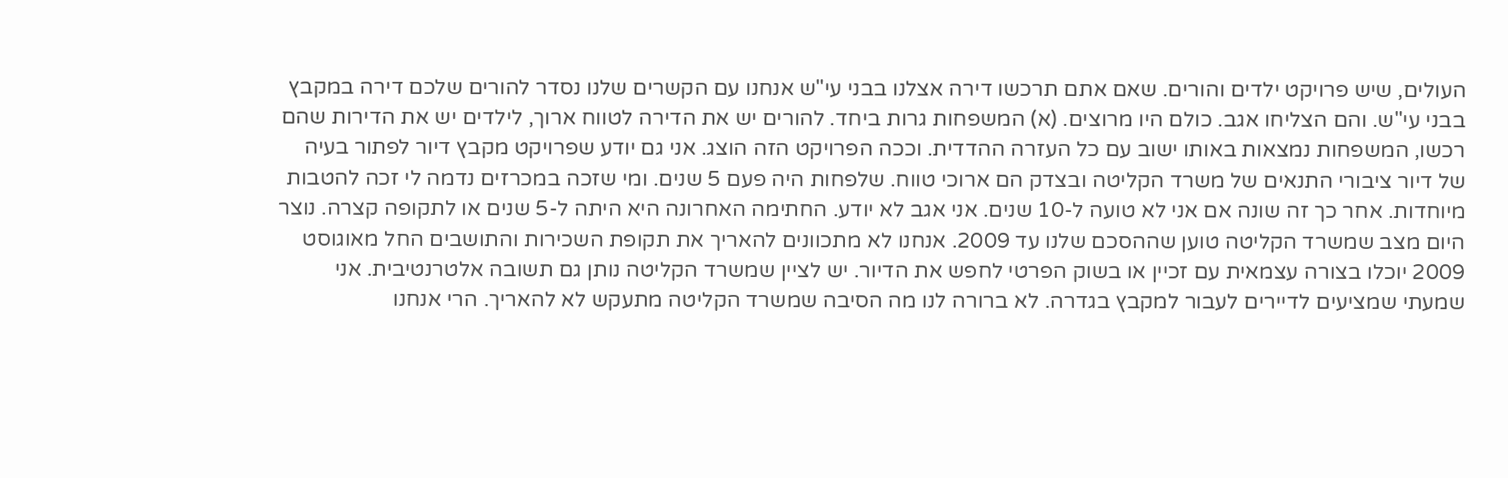העולים, שיש פרויקט ילדים והורים. שאם אתם תרכשו דירה אצלנו בבני עי"ש אנחנו עם הקשרים שלנו נסדר להורים שלכם דירה במקבץ בבני עי"ש. והם הצליחו אגב. כולם היו מרוצים. (א) המשפחות גרות ביחד. להורים יש את הדירה לטווח ארוך, לילדים יש את הדירות שהם רכשו, המשפחות נמצאות באותו ישוב עם כל העזרה ההדדית. וככה הפרויקט הזה הוצג. אני גם יודע שפרויקט מקבץ דיור לפתור בעיה של דיור ציבורי התנאים של משרד הקליטה ובצדק הם ארוכי טווח. שלפחות היה פעם 5 שנים. ומי שזכה במכרזים נדמה לי זכה להטבות מיוחדות. אחר כך זה שונה אם אני לא טועה ל-10 שנים. אני אגב לא יודע. החתימה האחרונה היא היתה ל-5 שנים או לתקופה קצרה. נוצר היום מצב שמשרד הקליטה טוען שההסכם שלנו עד 2009. אנחנו לא מתכוונים להאריך את תקופת השכירות והתושבים החל מאוגוסט 2009 יוכלו בצורה עצמאית עם זכיין או בשוק הפרטי לחפש את הדיור. יש לציין שמשרד הקליטה נותן גם תשובה אלטרנטיבית. אני שמעתי שמציעים לדיירים לעבור למקבץ בגדרה. לא ברורה לנו מה הסיבה שמשרד הקליטה מתעקש לא להאריך. הרי אנחנו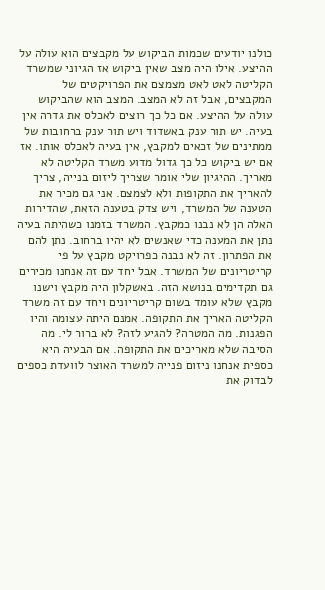כולנו יודעים שכמות הביקוש על מקבצים הוא עולה על ההיצע. אילו היה מצב שאין ביקוש אז הגיוני שמשרד הקליטה לאט לאט מצמצם את הפרויקטים של המקבצים, אבל זה לא המצב. המצב הוא שהביקוש עולה על ההיצע. אם כל כך רוצים לאכלס את גדרה אין בעיה. יש תור ענק באשדוד ויש תור ענק ברחובות של ממתינים של זכאים למקבץ, אין בעיה לאכלס אותו. אז אם יש ביקוש כל כך גדול מדוע משרד הקליטה לא מאריך. ההיגיון שלי אומר שצריך ליזום בנייה, צריך להאריך את התקופות ולא לצמצם. אני גם מכיר את הטענה של המשרד, ויש צדק בטענה הזאת, שהדירות האלה הן לא נבנו כמקבץ. המשרד בזמנו כשהיתה בעיה נתן את המענה כדי שאנשים לא יהיו ברחוב. נתן להם את הפתרון. זה לא נבנה כפרויקט מקבץ על פי קריטריונים של המשרד. אבל יחד עם זה אנחנו מכירים גם תקדימים בנושא הזה. באשקלון היה מקבץ וישנו מקבץ שלא עומד בשום קריטריונים ויחד עם זה משרד הקליטה האריך את התקופה. אמנם היתה עצומה והיו הפגנות. מה המטרה? להגיע לזה? לא ברור לי. מה הסיבה שלא מאריכים את התקופה. אם הבעיה היא כספית אנחנו ניזום פנייה למשרד האוצר לוועדת כספים לבדוק את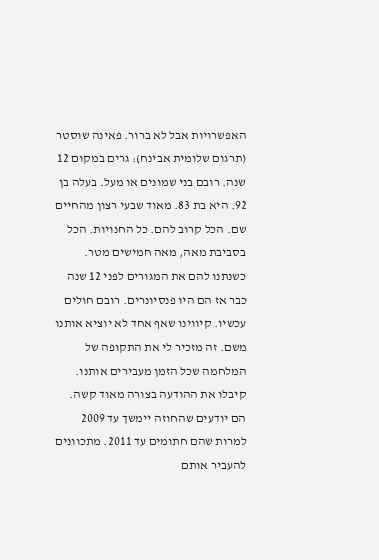האפשרויות אבל לא ברור. פאינה שוסטר (תרגום שלומית אבינח): גרים במקום 12 שנה. רובם בני שמונים או מעל. בעלה בן 92. היא בת 83. מאוד שבעי רצון מהחיים שם. הכל קרוב להם. כל החנויות. הכל בסביבת מאה, מאה חמישים מטר. כשנתנו להם את המגורים לפני 12 שנה כבר אז הם היו פנסיונרים. רובם חולים עכשיו. קיווינו שאף אחד לא יוציא אותנו משם. זה מזכיר לי את התקופה של המלחמה שכל הזמן מעבירים אותנו. קיבלו את ההודעה בצורה מאוד קשה. הם יודעים שהחוזה יימשך עד 2009 למרות שהם חתומים עד 2011. מתכוונים להעביר אותם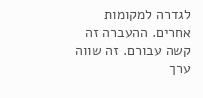לגדרה למקומות אחרים. ההעברה זה קשה עבורם. זה שווה ערך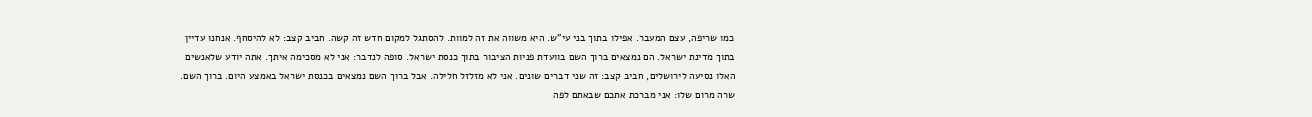כמו שריפה, עצם המעבר. אפילו בתוך בני עי"ש. היא משווה את זה למוות. להסתגל למקום חדש זה קשה. חביב קצב: לא להיסחף. אנחנו עדיין בתוך מדינת ישראל. הם נמצאים ברוך השם בוועדת פניות הציבור בתוך כנסת ישראל. סופה לנדבר: אני לא מסכימה איתך. אתה יודע שלאנשים האלו נסיעה לירושלים, חביב קצב: זה שני דברים שונים. אני לא מזלזל חלילה. אבל ברוך השם נמצאים בכנסת ישראל באמצע היום. ברוך השם. שרה מרום שלו: אני מברכת אתכם שבאתם לפה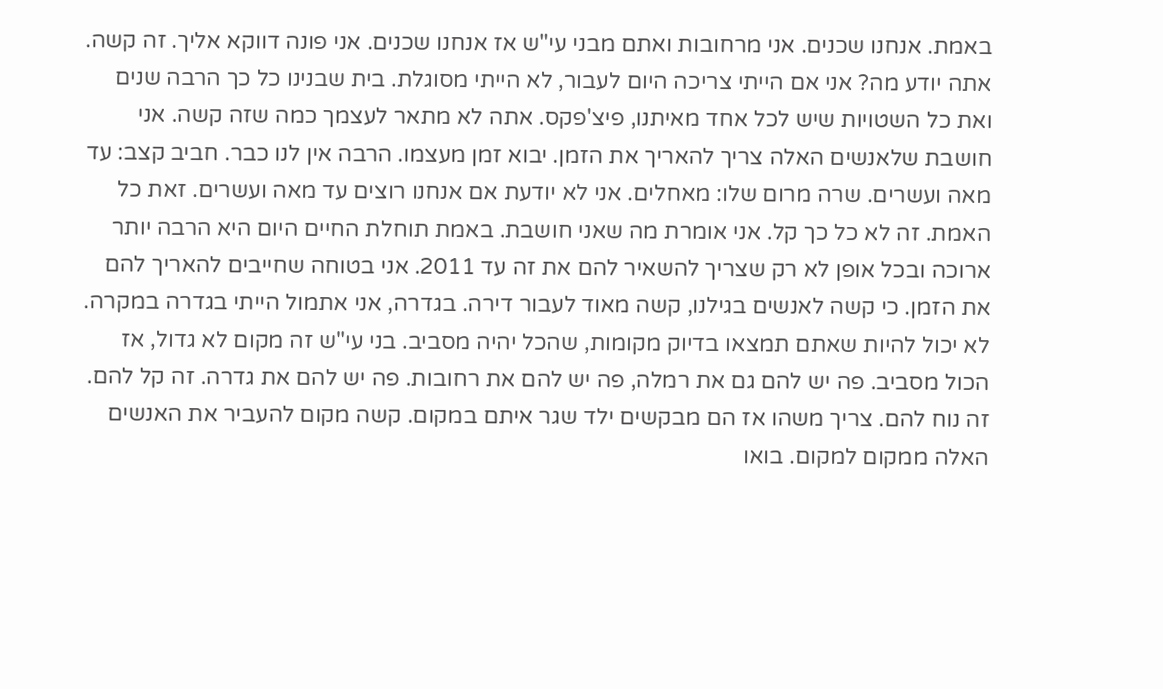באמת. אנחנו שכנים. אני מרחובות ואתם מבני עי"ש אז אנחנו שכנים. אני פונה דווקא אליך. זה קשה. אתה יודע מה? אני אם הייתי צריכה היום לעבור, לא הייתי מסוגלת. בית שבנינו כל כך הרבה שנים ואת כל השטויות שיש לכל אחד מאיתנו, פיצ'פקס. אתה לא מתאר לעצמך כמה שזה קשה. אני חושבת שלאנשים האלה צריך להאריך את הזמן. יבוא זמן מעצמו. הרבה אין לנו כבר. חביב קצב: עד מאה ועשרים. שרה מרום שלו: מאחלים. אני לא יודעת אם אנחנו רוצים עד מאה ועשרים. זאת כל האמת. זה לא כל כך קל. אני אומרת מה שאני חושבת. באמת תוחלת החיים היום היא הרבה יותר ארוכה ובכל אופן לא רק שצריך להשאיר להם את זה עד 2011. אני בטוחה שחייבים להאריך להם את הזמן. כי קשה לאנשים בגילנו, קשה מאוד לעבור דירה. בגדרה, אני אתמול הייתי בגדרה במקרה. לא יכול להיות שאתם תמצאו בדיוק מקומות, שהכל יהיה מסביב. בני עי"ש זה מקום לא גדול, אז הכול מסביב. פה יש להם גם את רמלה, פה יש להם את רחובות. פה יש להם את גדרה. זה קל להם. זה נוח להם. צריך משהו אז הם מבקשים ילד שגר איתם במקום. קשה מקום להעביר את האנשים האלה ממקום למקום. בואו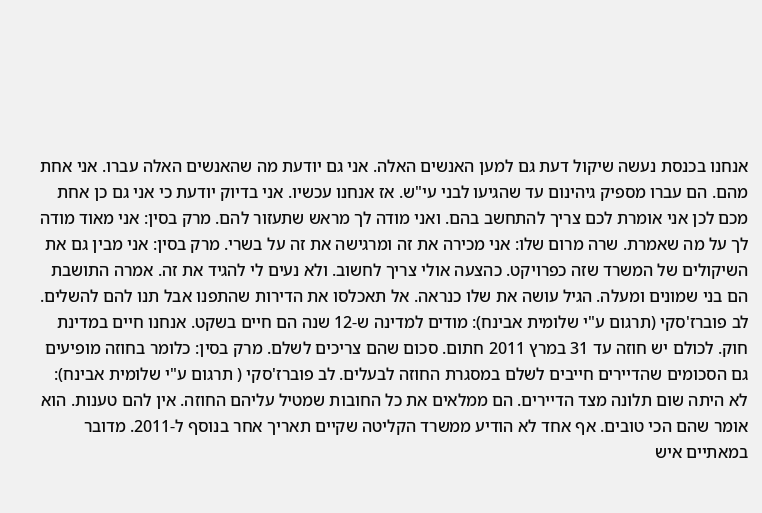אנחנו בכנסת נעשה שיקול דעת גם למען האנשים האלה. אני גם יודעת מה שהאנשים האלה עברו. אני אחת מהם. הם עברו מספיק גיהינום עד שהגיעו לבני עי"ש. אז אנחנו עכשיו. אני בדיוק יודעת כי אני גם כן אחת מכם לכן אני אומרת לכם צריך להתחשב בהם. ואני מודה לך מראש שתעזור להם. מרק בסין: אני מאוד מודה לך על מה שאמרת. שרה מרום שלו: אני מכירה את זה ומרגישה את זה על בשרי. מרק בסין: אני מבין גם את השיקולים של המשרד שזה כפרויקט. כהצעה אולי צריך לחשוב. ולא נעים לי להגיד את זה. אמרה התושבת הם בני שמונים ומעלה. הגיל עושה את שלו כנראה. אל תאכלסו את הדירות שהתפנו אבל תנו להם להשלים. לב פוברז'סקי (תרגום ע"י שלומית אבינח): מודים למדינה ש-12 שנה הם חיים בשקט. אנחנו חיים במדינת חוק. לכולם יש חוזה עד 31 במרץ 2011 חתום. סכום שהם צריכים לשלם. מרק בסין: כלומר בחוזה מופיעים גם הסכומים שהדיירים חייבים לשלם במסגרת החוזה לבעלים. לב פוברז'סקי ( תרגום ע"י שלומית אבינח): לא היתה שום תלונה מצד הדיירים. הם ממלאים את כל החובות שמטיל עליהם החוזה. אין להם טענות. הוא אומר שהם הכי טובים. אף אחד לא הודיע ממשרד הקליטה שקיים תאריך אחר בנוסף ל-2011. מדובר במאתיים איש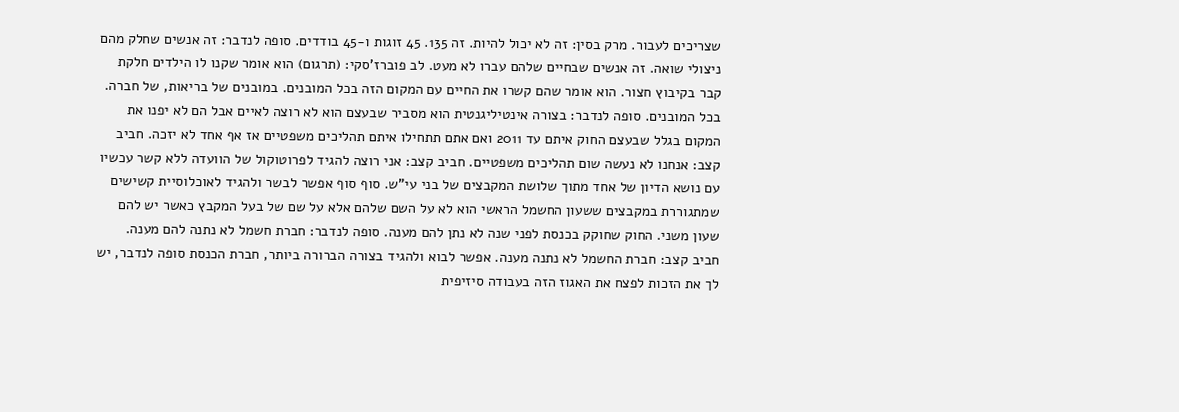שצריכים לעבור. מרק בסין: זה לא יכול להיות. זה 135. 45 זוגות ו-45 בודדים. סופה לנדבר: זה אנשים שחלק מהם ניצולי שואה. זה אנשים שבחיים שלהם עברו לא מעט. לב פוברז'סקי: (תרגום) הוא אומר שקנו לו הילדים חלקת קבר בקיבוץ חצור. הוא אומר שהם קשרו את החיים עם המקום הזה בכל המובנים. במובנים של בריאות, של חברה. בכל המובנים. סופה לנדבר: בצורה אינטיליגנטית הוא מסביר שבעצם הוא לא רוצה לאיים אבל הם לא יפנו את המקום בגלל שבעצם החוק איתם עד 2011 ואם אתם תתחילו איתם תהליכים משפטיים אז אף אחד לא יזכה. חביב קצב: אנחנו לא נעשה שום תהליכים משפטיים. חביב קצב: אני רוצה להגיד לפרוטוקול של הוועדה ללא קשר עכשיו עם נושא הדיון של אחד מתוך שלושת המקבצים של בני עי"ש. סוף סוף אפשר לבשר ולהגיד לאוכלוסיית קשישים שמתגוררת במקבצים ששעון החשמל הראשי הוא לא על השם שלהם אלא על שם של בעל המקבץ כאשר יש להם שעון משני. החוק שחוקק בכנסת לפני שנה לא נתן להם מענה. סופה לנדבר: חברת חשמל לא נתנה להם מענה. חביב קצב: חברת החשמל לא נתנה מענה. אפשר לבוא ולהגיד בצורה הברורה ביותר, חברת הכנסת סופה לנדבר, יש לך את הזכות לפצח את האגוז הזה בעבודה סיזיפית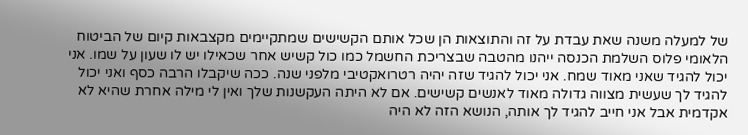של למעלה משנה שאת עבדת על זה והתוצאות הן שכל אותם הקשישים שמתקיימים מקצבאות קיום של הביטוח הלאומי פלוס השלמת הכנסה ייהנו מהטבה שבצריכת החשמל כמו כול קשיש אחר שכאילו יש לו שעון על שמו. אני יכול להגיד שאני מאוד שמח. אני יכול להגיד שזה יהיה רטרואקטיבי מלפני שנה. ככה שיקבלו הרבה כסף ואני יכול להגיד לך שעשית מצווה גדולה מאוד לאנשים קשישים. אם לא היתה העקשנות שלך ואין לי מילה אחרת שהיא לא אקדמית אבל אני חייב להגיד לך אותה, הנושא הזה לא היה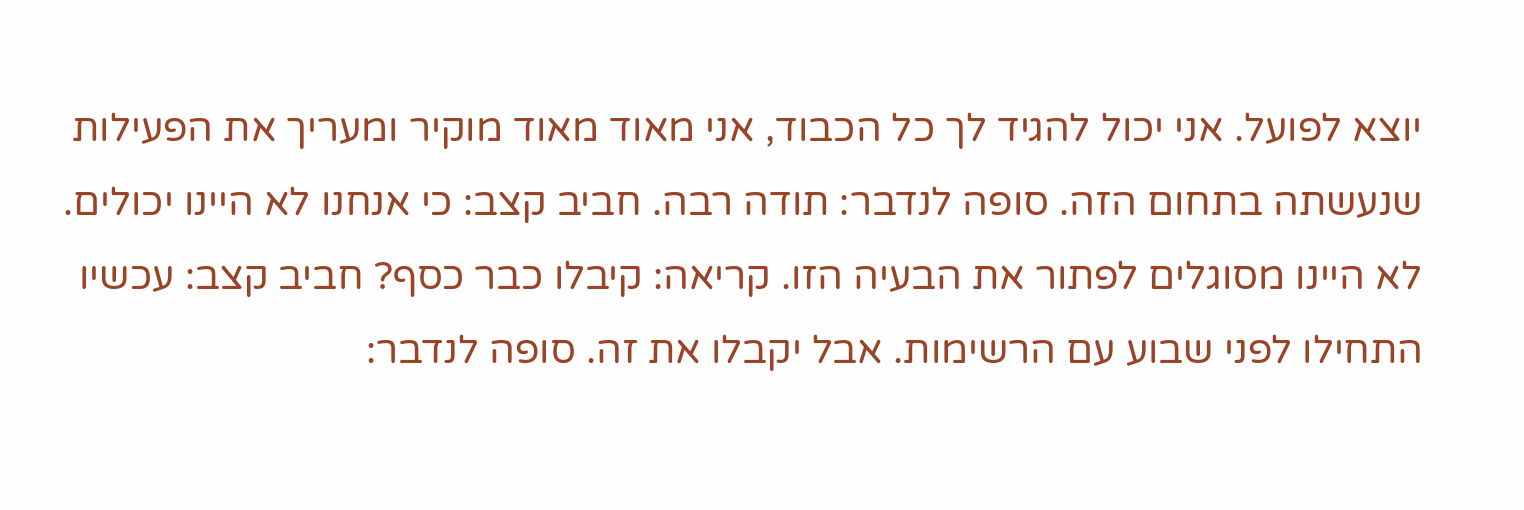יוצא לפועל. אני יכול להגיד לך כל הכבוד, אני מאוד מאוד מוקיר ומעריך את הפעילות שנעשתה בתחום הזה. סופה לנדבר: תודה רבה. חביב קצב: כי אנחנו לא היינו יכולים. לא היינו מסוגלים לפתור את הבעיה הזו. קריאה: קיבלו כבר כסף? חביב קצב: עכשיו התחילו לפני שבוע עם הרשימות. אבל יקבלו את זה. סופה לנדבר: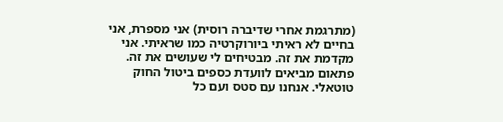(מתרגמת אחרי שדיברה רוסית) אני מספרת, אני בחיים לא ראיתי ביורוקרטיה כמו שראיתי. אני מקדמת את זה. מבטיחים לי שעושים את זה. פתאום מביאים לוועדת כספים ביטול החוק טוטאלי. אנחנו עם סטס ועם כל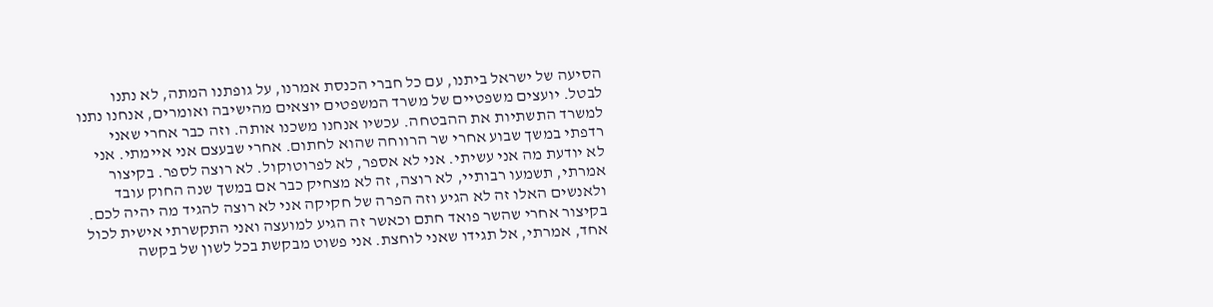הסיעה של ישראל ביתנו, עם כל חברי הכנסת אמרנו, על גופתנו המתה, לא נתנו לבטל. יועצים משפטיים של משרד המשפטים יוצאים מהישיבה ואומרים, אנחנו נתנו למשרד התשתיות את ההבטחה. עכשיו אנחנו משכנו אותה. וזה כבר אחרי שאני רדפתי במשך שבוע אחרי שר הרווחה שהוא לחתום. אחרי שבעצם אני איימתי. אני לא יודעת מה אני עשיתי. אני לא אספר, לא לפרוטוקול. לא רוצה לספר. בקיצור אמרתי, תשמעו רבותיי, לא רוצה, זה לא מצחיק כבר אם במשך שנה החוק עובד ולאנשים האלו זה לא הגיע וזה הפרה של חקיקה אני לא רוצה להגיד מה יהיה לכם. בקיצור אחרי שהשר פואד חתם וכאשר זה הגיע למועצה ואני התקשרתי אישית לכול אחד, אמרתי, אל תגידו שאני לוחצת. אני פשוט מבקשת בכל לשון של בקשה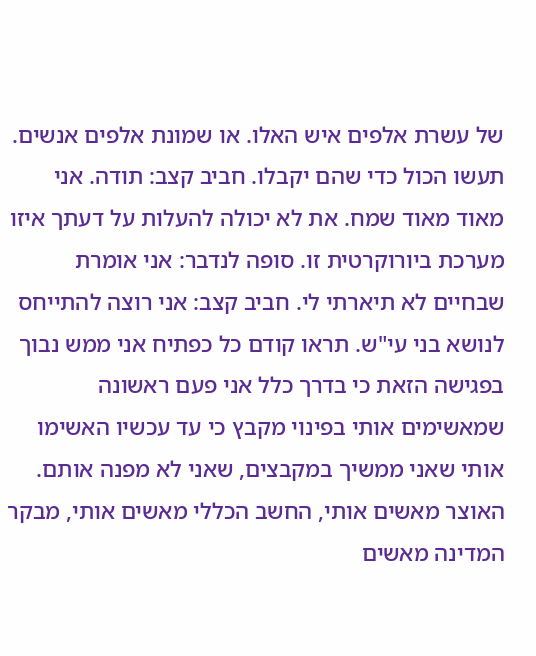של עשרת אלפים איש האלו. או שמונת אלפים אנשים. תעשו הכול כדי שהם יקבלו. חביב קצב: תודה. אני מאוד מאוד שמח. את לא יכולה להעלות על דעתך איזו מערכת ביורוקרטית זו. סופה לנדבר: אני אומרת שבחיים לא תיארתי לי. חביב קצב: אני רוצה להתייחס לנושא בני עי"ש. תראו קודם כל כפתיח אני ממש נבוך בפגישה הזאת כי בדרך כלל אני פעם ראשונה שמאשימים אותי בפינוי מקבץ כי עד עכשיו האשימו אותי שאני ממשיך במקבצים, שאני לא מפנה אותם. האוצר מאשים אותי, החשב הכללי מאשים אותי, מבקר המדינה מאשים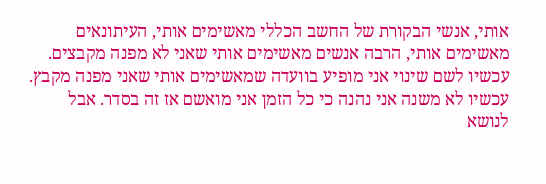אותי, אנשי הבקורת של החשב הכללי מאשימים אותי, העיתונאים מאשימים אותי, הרבה אנשים מאשימים אותי שאני לא מפנה מקבצים. עכשיו לשם שינוי אני מופיע בוועדה שמאשימים אותי שאני מפנה מקבץ. עכשיו לא משנה אני נהנה כי כל הזמן אני מואשם אז זה בסדר. אבל לנושא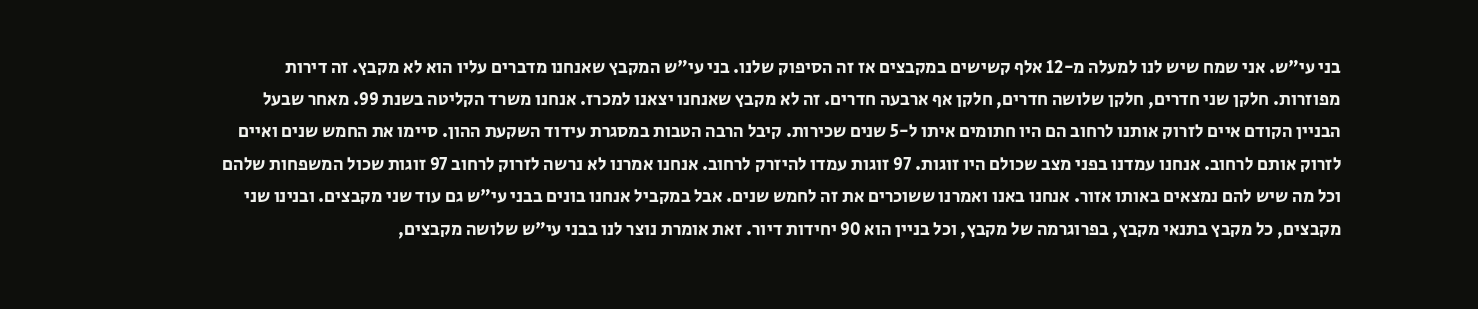בני עי"ש. אני שמח שיש לנו למעלה מ-12 אלף קשישים במקבצים אז זה הסיפוק שלנו. בני עי"ש המקבץ שאנחנו מדברים עליו הוא לא מקבץ. זה דירות מפוזרות. חלקן שני חדרים, חלקן שלושה חדרים, חלקן אף ארבעה חדרים. זה לא מקבץ שאנחנו יצאנו למכרז. אנחנו משרד הקליטה בשנת 99. מאחר שבעל הבניין הקודם איים לזרוק אותנו לרחוב הם היו חתומים איתו ל-5 שנים שכירות. קיבל הרבה הטבות במסגרת עידוד השקעת ההון. סיימו את החמש שנים ואיים לזרוק אותם לרחוב. אנחנו עמדנו בפני מצב שכולם היו זוגות. 97 זוגות עמדו להיזרק לרחוב. אנחנו אמרנו לא נרשה לזרוק לרחוב 97 זוגות שכול המשפחות שלהם וכל מה שיש להם נמצאים באותו אזור. אנחנו באנו ואמרנו ששוכרים את זה לחמש שנים. אבל במקביל אנחנו בונים בבני עי"ש גם עוד שני מקבצים. ובנינו שני מקבצים, כל מקבץ בתנאי מקבץ, בפרוגרמה של מקבץ, וכל בניין הוא 90 יחידות דיור. זאת אומרת נוצר לנו בבני עי"ש שלושה מקבצים,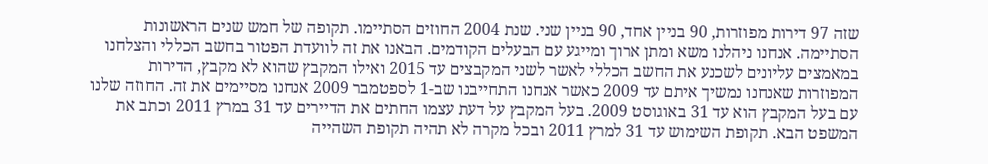שזה 97 דירות מפוזרות, 90 בניין אחד, 90 בניין שני. שנת 2004 החוזים הסתיימו. תקופה של חמש שנים הראשונות הסתיימה. אנחנו ניהלנו משא ומתן ארוך ומייגע עם הבעלים הקודמים. הבאנו את זה לוועדת הפטור בחשב הכללי והצלחנו במאמצים עליונים לשכנע את החשב הכללי לאשר לשני המקבצים עד 2015 ואילו המקבץ שהוא לא מקבץ, הדירות המפוזרות שאנחנו נמשיך איתם עד 2009 כאשר אנחנו התחייבנו שב-1 לספטמבר 2009 אנחנו מסיימים את זה. החוזה שלנו עם בעל המקבץ הוא עד 31 באוגוסט 2009. בעל המקבץ על דעת עצמו החתים את הדיירים עד 31 במרץ 2011 וכתב את המשפט הבא. תקופת השימוש עד 31 למרץ 2011 ובכל מקרה לא תהיה תקופת השהייה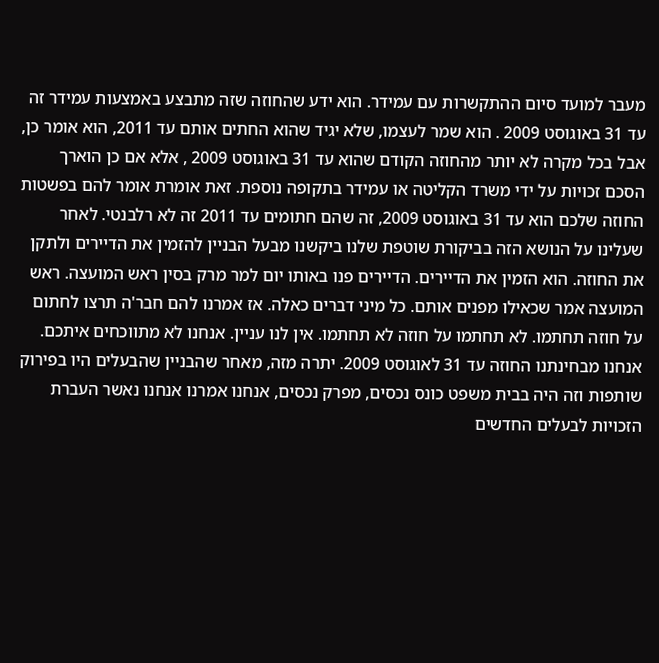מעבר למועד סיום ההתקשרות עם עמידר. הוא ידע שהחוזה שזה מתבצע באמצעות עמידר זה עד 31 באוגוסט 2009 . הוא שמר לעצמו, שלא יגיד שהוא החתים אותם עד 2011, הוא אומר כן, אבל בכל מקרה לא יותר מהחוזה הקודם שהוא עד 31 באוגוסט 2009 , אלא אם כן הוארך הסכם זכויות על ידי משרד הקליטה או עמידר בתקופה נוספת. זאת אומרת אומר להם בפשטות החוזה שלכם הוא עד 31 באוגוסט 2009, זה שהם חתומים עד 2011 זה לא רלבנטי. לאחר שעלינו על הנושא הזה בביקורת שוטפת שלנו ביקשנו מבעל הבניין להזמין את הדיירים ולתקן את החוזה. הוא הזמין את הדיירים. הדיירים פנו באותו יום למר מרק בסין ראש המועצה. ראש המועצה אמר שכאילו מפנים אותם. כל מיני דברים כאלה. אז אמרנו להם חבר'ה תרצו לחתום על חוזה תחתמו. לא תחתמו על חוזה לא תחתמו. אין לנו עניין. אנחנו לא מתווכחים איתכם. אנחנו מבחינתנו החוזה עד 31 לאוגוסט 2009. יתרה מזה, מאחר שהבניין שהבעלים היו בפירוק שותפות וזה היה בבית משפט כונס נכסים, מפרק נכסים, אנחנו אמרנו אנחנו נאשר העברת הזכויות לבעלים החדשים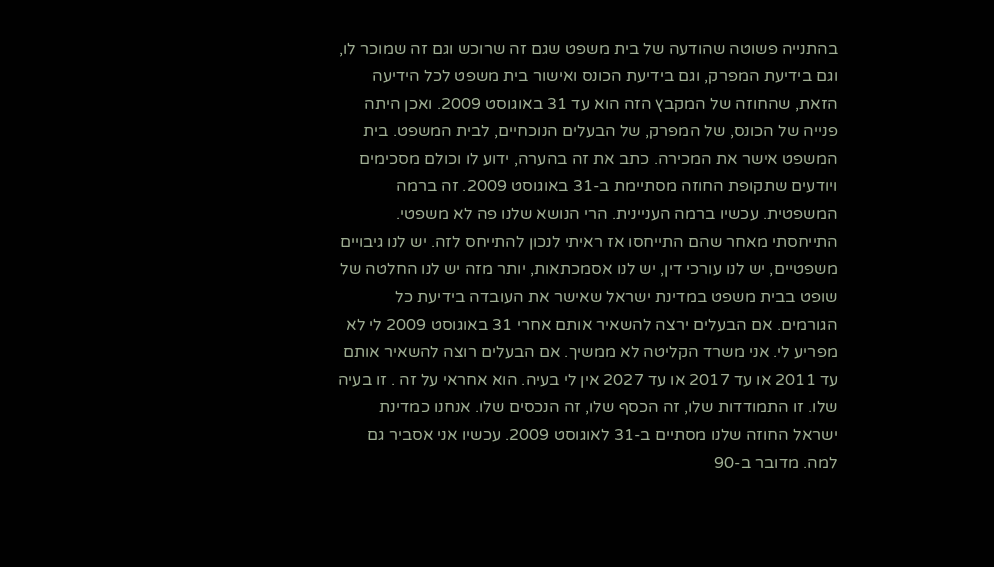בהתנייה פשוטה שהודעה של בית משפט שגם זה שרוכש וגם זה שמוכר לו, וגם בידיעת המפרק, וגם בידיעת הכונס ואישור בית משפט לכל הידיעה הזאת, שהחוזה של המקבץ הזה הוא עד 31 באוגוסט 2009. ואכן היתה פנייה של הכונס, של המפרק, של הבעלים הנוכחיים, לבית המשפט. בית המשפט אישר את המכירה. כתב את זה בהערה, ידוע לו וכולם מסכימים ויודעים שתקופת החוזה מסתיימת ב-31 באוגוסט 2009. זה ברמה המשפטית. עכשיו ברמה העניינית. הרי הנושא שלנו פה לא משפטי. התייחסתי מאחר שהם התייחסו אז ראיתי לנכון להתייחס לזה. יש לנו גיבויים משפטיים, יש לנו עורכי דין, יש לנו אסמכתאות, יותר מזה יש לנו החלטה של שופט בבית משפט במדינת ישראל שאישר את העובדה בידיעת כל הגורמים. אם הבעלים ירצה להשאיר אותם אחרי 31 באוגוסט 2009 לי לא מפריע לי. אני משרד הקליטה לא ממשיך. אם הבעלים רוצה להשאיר אותם עד 2011 או עד 2017 או עד 2027 אין לי בעיה. הוא אחראי על זה . זו בעיה שלו. זו התמודדות שלו, זה הכסף שלו, זה הנכסים שלו. אנחנו כמדינת ישראל החוזה שלנו מסתיים ב-31 לאוגוסט 2009. עכשיו אני אסביר גם למה. מדובר ב-90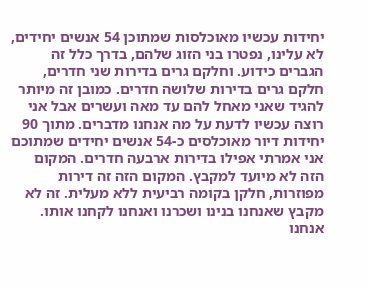יחידות עכשיו מאוכלסות שמתוכן 54 אנשים יחידים, לא עלינו, נפטרו בני הזוג שלהם, בדרך כלל זה הגברים כידוע. וחלקם גרים בדירות שני חדרים, חלקם גרים בדירות שלושה חדרים. כמובן זה מיותר להגיד שאני מאחל להם עד מאה ועשרים אבל אני רוצה עכשיו לדעת על מה אנחנו מדברים. מתוך 90 יחידות דיור מאוכלסים כ-54 אנשים יחידים שמתוכם אני אמרתי אפילו בדירות ארבעה חדרים. המקום הזה לא מיועד למקבץ. המקום הזה זה דירות מפוזרות, חלקן בקומה רביעית ללא מעלית. זה לא מקבץ שאנחנו בנינו ושכרנו ואנחנו לקחנו אותו. אנחנו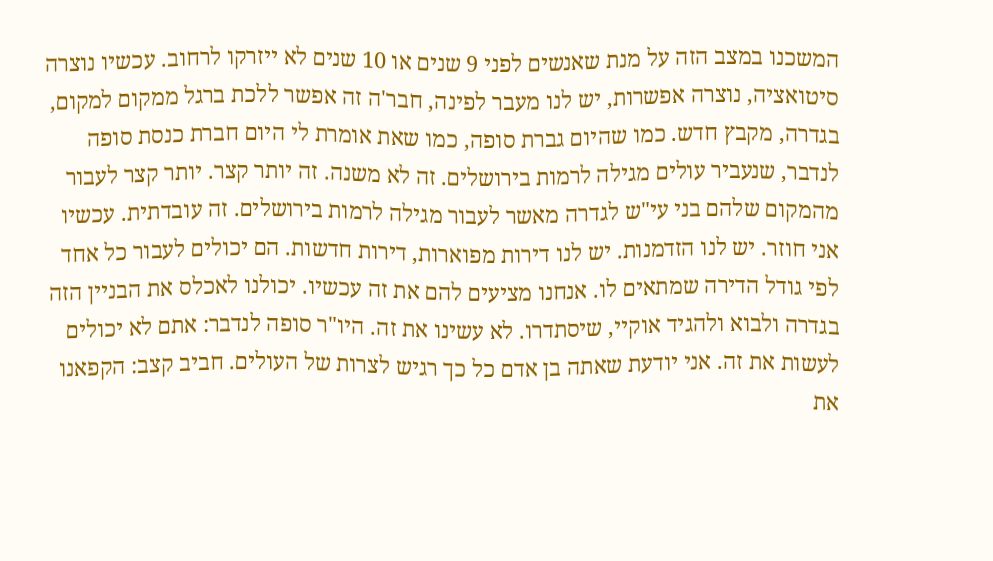המשכנו במצב הזה על מנת שאנשים לפני 9 שנים או 10 שנים לא ייזרקו לרחוב. עכשיו נוצרה סיטואציה, נוצרה אפשרות, יש לנו מעבר לפינה, חבר'ה זה אפשר ללכת ברגל ממקום למקום, בגדרה, מקבץ חדש. כמו שהיום גברת סופה, כמו שאת אומרת לי היום חברת כנסת סופה לנדבר, שנעביר עולים מגילה לרמות בירושלים. זה לא משנה. זה יותר קצר. יותר קצר לעבור מהמקום שלהם בני עי"ש לגדרה מאשר לעבור מגילה לרמות בירושלים. זה עובדתית. עכשיו אני חוזר. יש לנו הזדמנות. יש לנו דירות מפוארות, דירות חדשות. הם יכולים לעבור כל אחד לפי גודל הדירה שמתאים לו. אנחנו מציעים להם את זה עכשיו. יכולנו לאכלס את הבניין הזה בגדרה ולבוא ולהגיד אוקיי, שיסתדרו. לא עשינו את זה. היו"ר סופה לנדבר: אתם לא יכולים לעשות את זה. אני יודעת שאתה בן אדם כל כך רגיש לצרות של העולים. חביב קצב: הקפאנו את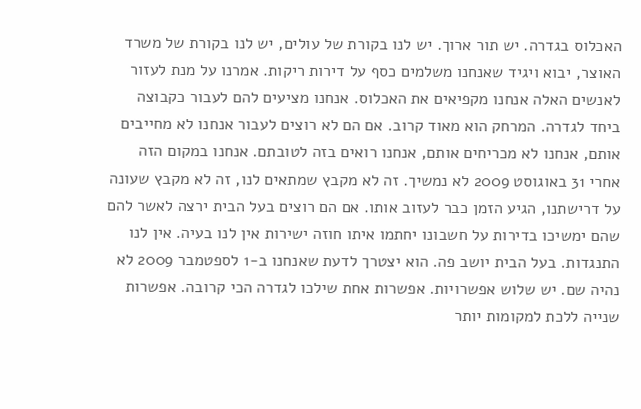האכלוס בגדרה. יש תור ארוך. יש לנו בקורת של עולים, יש לנו בקורת של משרד האוצר, יבוא ויגיד שאנחנו משלמים כסף על דירות ריקות. אמרנו על מנת לעזור לאנשים האלה אנחנו מקפיאים את האכלוס. אנחנו מציעים להם לעבור כקבוצה ביחד לגדרה. המרחק הוא מאוד קרוב. אם הם לא רוצים לעבור אנחנו לא מחייבים אותם, אנחנו לא מכריחים אותם, אנחנו רואים בזה לטובתם. אנחנו במקום הזה אחרי 31 באוגוסט 2009 לא נמשיך. זה לא מקבץ שמתאים לנו, זה לא מקבץ שעונה על דרישתנו, הגיע הזמן כבר לעזוב אותו. אם הם רוצים בעל הבית ירצה לאשר להם שהם ימשיכו בדירות על חשבונו יחתמו איתו חוזה ישירות אין לנו בעיה. אין לנו התנגדות. בעל הבית יושב פה. הוא יצטרך לדעת שאנחנו ב-1 לספטמבר 2009 לא נהיה שם. יש שלוש אפשרויות. אפשרות אחת שילכו לגדרה הכי קרובה. אפשרות שנייה ללכת למקומות יותר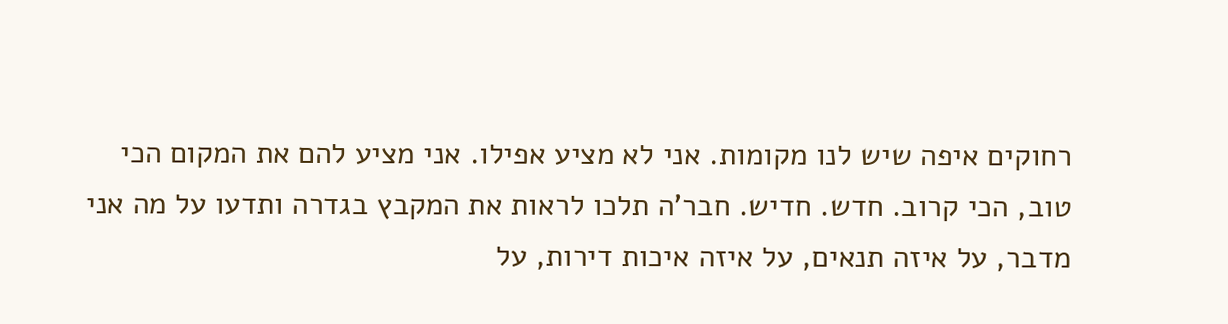רחוקים איפה שיש לנו מקומות. אני לא מציע אפילו. אני מציע להם את המקום הכי טוב, הכי קרוב. חדש. חדיש. חבר'ה תלכו לראות את המקבץ בגדרה ותדעו על מה אני מדבר, על איזה תנאים, על איזה איכות דירות, על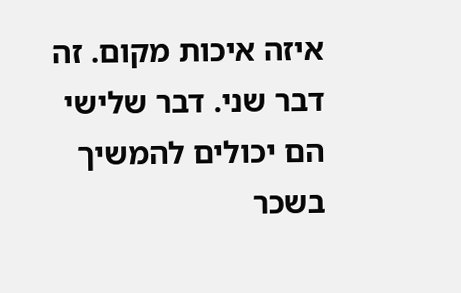איזה איכות מקום. זה דבר שני. דבר שלישי הם יכולים להמשיך בשכר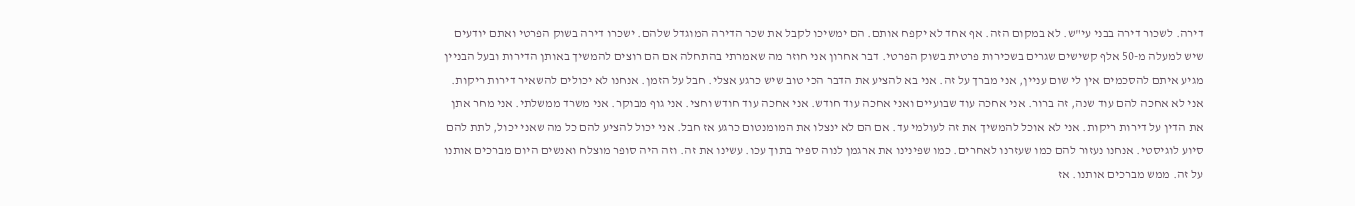דירה. לשכור דירה בבני עי"ש. לא במקום הזה. אף אחד לא יקפח אותם. הם ימשיכו לקבל את שכר הדירה המוגדל שלהם. ישכרו דירה בשוק הפרטי ואתם יודעים שיש למעלה מ-50 אלף קשישים שגרים בשכירות פרטית בשוק הפרטי. דבר אחרון אני חוזר מה שאמרתי בהתחלה אם הם רוצים להמשיך באותן הדירות ובעל הבניין מגיע איתם להסכמים אין לי שום עניין, אני מברך על זה. אני בא להציע את הדבר הכי טוב שיש כרגע אצלי. חבל על הזמן. אנחנו לא יכולים להשאיר דירות ריקות. אני לא אחכה להם עוד שנה, זה ברור. אני אחכה עוד שבועיים ואני אחכה עוד חודש. אני אחכה עוד חודש וחצי. אני גוף מבוקר. אני משרד ממשלתי. אני מחר אתן את הדין על דירות ריקות. אני לא אוכל להמשיך את זה לעולמי עד. אם הם לא ינצלו את המומנטום כרגע אז חבל. אני יכול להציע להם כל מה שאני יכול, לתת להם סיוע לוגיסטי. אנחנו נעזור להם כמו שעזרנו לאחרים. כמו שפינינו את ארגמן לנוה ספיר בתוך עכו. עשינו את זה. וזה היה סופר מוצלח ואנשים היום מברכים אותנו על זה. ממש מברכים אותנו. אז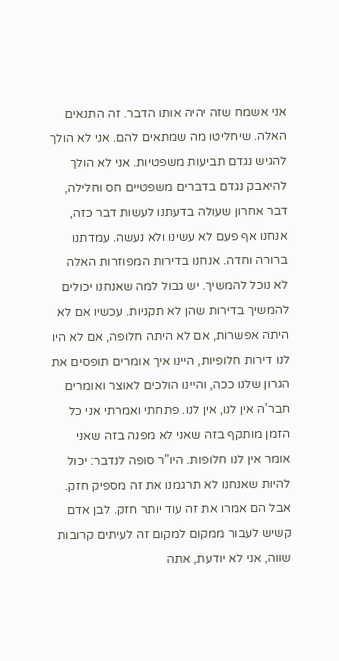אני אשמח שזה יהיה אותו הדבר. זה התנאים האלה. שיחליטו מה שמתאים להם. אני לא הולך להגיש נגדם תביעות משפטיות. אני לא הולך להיאבק נגדם בדברים משפטיים חס וחלילה, דבר אחרון שעולה בדעתנו לעשות דבר כזה, אנחנו אף פעם לא עשינו ולא נעשה. עמדתנו ברורה וחדה. אנחנו בדירות המפוזרות האלה לא נוכל להמשיך. יש גבול למה שאנחנו יכולים להמשיך בדירות שהן לא תקניות. עכשיו אם לא היתה אפשרות, אם לא היתה חלופה, אם לא היו לנו דירות חלופיות, היינו איך אומרים תופסים את הגרון שלנו ככה, והיינו הולכים לאוצר ואומרים חבר'ה אין לנו, אין לנו. פתחתי ואמרתי אני כל הזמן מותקף בזה שאני לא מפנה בזה שאני אומר אין לנו חלופות. היו"ר סופה לנדבר: יכול להיות שאנחנו לא תרגמנו את זה מספיק חזק. אבל הם אמרו את זה עוד יותר חזק. לבן אדם קשיש לעבור ממקום למקום זה לעיתים קרובות שווה, אני לא יודעת, אתה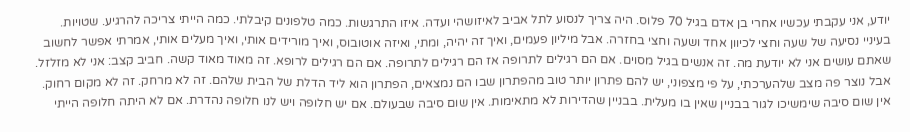יודע, אני עקבתי עכשיו אחרי בן אדם בגיל 70 פלוס. היה צריך לנסוע לתל אביב לאיזושהי ועדה. איזו התרגשות. כמה טלפונים קיבלתי. כמה הייתי צריכה להרגיע. שטויות. בעיניי נסיעה של שעה וחצי לכיוון אחד ושעה וחצי בחזרה. אבל מיליון פעמים, ואיך זה יהיה, ומתי, ואיזה אוטובוס, ואיך מורידים אותי, ואיך מעלים אותי, אמרתי אפשר לחשוב שאתם עושים אני לא יודעת מה. זה אנשים בגיל מסוים. אם הם רגילים לתרופה אז הם רגילים לתרופה. אם הם רגילים לרופא. זה מאוד מאוד קשה. חביב קצב: אני לא מזלזל. אבל נוצר פה מצב שלהערכתי, על פי מצפוני, יש להם פתרון יותר טוב מהפתרון שבו הם נמצאים, הפתרון הוא ליד הדלת של הבית שלהם. זה לא מרחק. זה לא מקום רחוק. אין שום סיבה שימשיכו לגור בבניין שאין בו מעלית. בבניין שהדירות לא מתאימות. אין שום סיבה שבעולם. אם יש חלופה ויש לנו חלופה נהדרת. אם לא היתה חלופה הייתי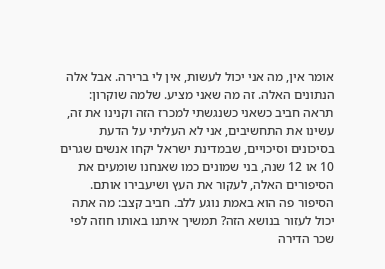אומר אין, מה אני יכול לעשות, אין לי ברירה. אבל אלה הנתונים האלה. זה מה שאני מציע. שלמה שוקרון: תראה חביב כשאני כשנגשתי למכרז הזה וקנינו את זה, עשינו את התחשיבים, אני לא העליתי על הדעת בסיכונים וסיכויים, שבמדינת ישראל יקחו אנשים שגרים 10 או 12 שנה, בני שמונים כמו שאנחנו שומעים את הסיפורים האלה, לעקור את העץ ושיעבירו אותם. הסיפור פה הוא באמת נוגע ללב. חביב קצב: מה אתה יכול לעזור בנושא הזה? תמשיך איתנו באותו חוזה לפי שכר הדירה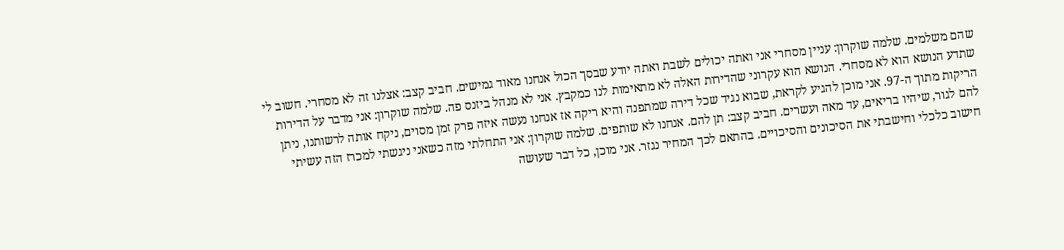שהם משלמים. שלמה שוקרון: עניין מסחרי אני ואתה יכולים לשבת ואתה יודע שבסך הכול אנחנו מאוד גמישים. חביב קצב: אצלנו זה לא מסחרי. חשוב לי שתדע הנושא הוא לא מסחרי. הנושא הוא עקרוני שהדירות האלה לא מתאימות לנו כמקבץ. אני לא מנהל ביזנס פה. שלמה שוקרון: אני מדבר על הדירות הריקות מתוך ה-97. אני מוכן להגיע לקראת, שבוא נגיד שכל דירה שמתפנה והיא ריקה אז אנחנו נעשה איזה פרק זמן מסוים, ניקח אותה לרשותנו, ניתן להם לגור, שיהיו בריאים, עד מאה ועשרים. חביב קצב: תן להם. אנחנו לא שותפים. שלמה שוקרון: אני התחלתי מזה כשאני ניגשתי למכרז הזה עשיתי חישוב כלכלי וחישבתי את הסיכונים והסיכויים. בהתאם לכך המחיר נגזר. אני מוכן, כל דבר שעושה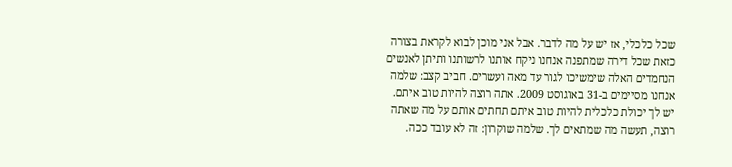שכל כלכלי, אז יש על מה לדבר. אבל אני מוכן לבוא לקראת בצורה כזאת שכל דירה שמתפנה אנחנו ניקח אותנו לרשותנו ותיתן לאנשים הנחמדים האלה שימשיכו לגור עד מאה ועשרים. חביב קצב: שלמה אנחנו מסיימים ב-31 באוגוסט 2009. אתה רוצה להיות טוב איתם. יש לך יכולת כלכלית להיות טוב איתם תחתים אותם על מה שאתה רוצה, תעשה מה שמתאים לך. שלמה שוקרון: זה לא עובד ככה.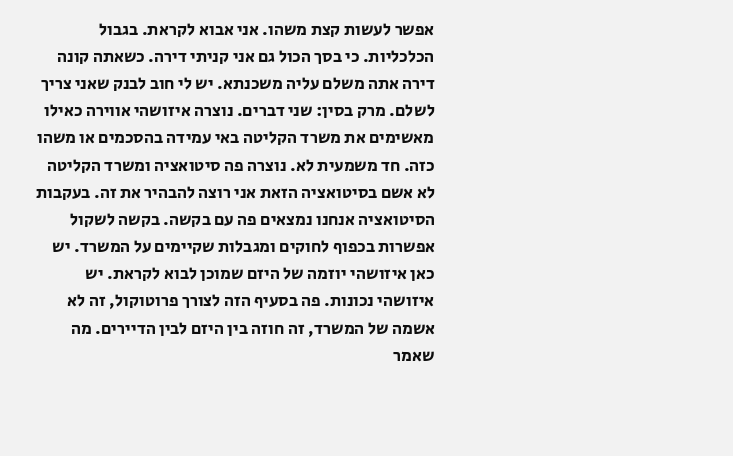אפשר לעשות קצת משהו. אני אבוא לקראת. בגבול הכלכליות. כי בסך הכול גם אני קניתי דירה. כשאתה קונה דירה אתה משלם עליה משכנתא. יש לי חוב לבנק שאני צריך לשלם. מרק בסין: שני דברים. נוצרה איזושהי אווירה כאילו מאשימים את משרד הקליטה באי עמידה בהסכמים או משהו כזה. חד משמעית לא. נוצרה פה סיטואציה ומשרד הקליטה לא אשם בסיטואציה הזאת אני רוצה להבהיר את זה. בעקבות הסיטואציה אנחנו נמצאים פה עם בקשה. בקשה לשקול אפשרות בכפוף לחוקים ומגבלות שקיימים על המשרד. יש כאן איזושהי יוזמה של היזם שמוכן לבוא לקראת. יש איזושהי נכונות. פה בסעיף הזה לצורך פרוטוקול, זה לא אשמה של המשרד, זה חוזה בין היזם לבין הדיירים. מה שאמר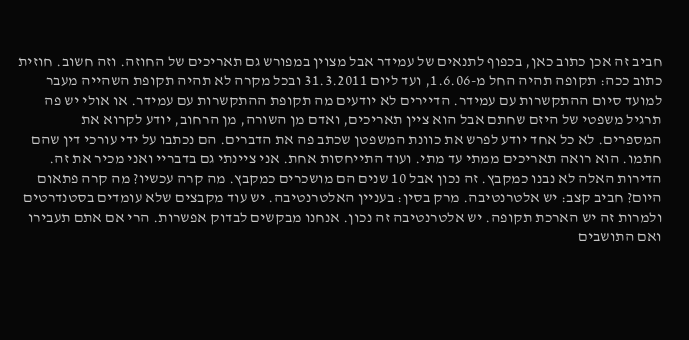חביב זה אכן כתוב כאן, בכפוף לתנאים של עמידר אבל מצוין במפורש גם תאריכים של החוזה. וזה חשוב. חוזית כתוב ככה: תקופה תהיה החל מ-1.6.06, ועד ליום 31.3.2011 ובכל מקרה לא תהיה תקופת השהייה מעבר למועד סיום ההתקשרות עם עמידר. הדיירים לא יודעים מה תקופת ההתקשרות עם עמידר. או אולי יש פה תרגיל משפטי של היזם שחתם אבל הוא ציין תאריכים, ואדם מן השורה, מן הרחוב, יודע לקרוא את המספרים. לא כל אחד יודע לפרש את כוונת המשפטן שכתב פה את הדברים. הם נכתבו על ידי עורכי דין שהם חתמו. הוא רואה תאריכים ממתי עד מתי. ועוד התייחסות אחת. אני ציינתי גם בדבריי ואני מכיר את זה. הדירות האלה לא נבנו כמקבץ. זה נכון אבל 10 שנים הם מושכרים כמקבץ. מה קרה עכשיו? מה קרה פתאום היום? חביב קצב: יש אלטרנטיבה. מרק בסין: בעניין האלטרנטיבה. יש עוד מקבצים שלא עומדים בסטנדרטים ולמרות זה יש הארכת תקופה. יש אלטרנטיבה זה נכון. אנחנו מבקשים לבדוק אפשרות. הרי אם אתם תעבירו ואם התושבים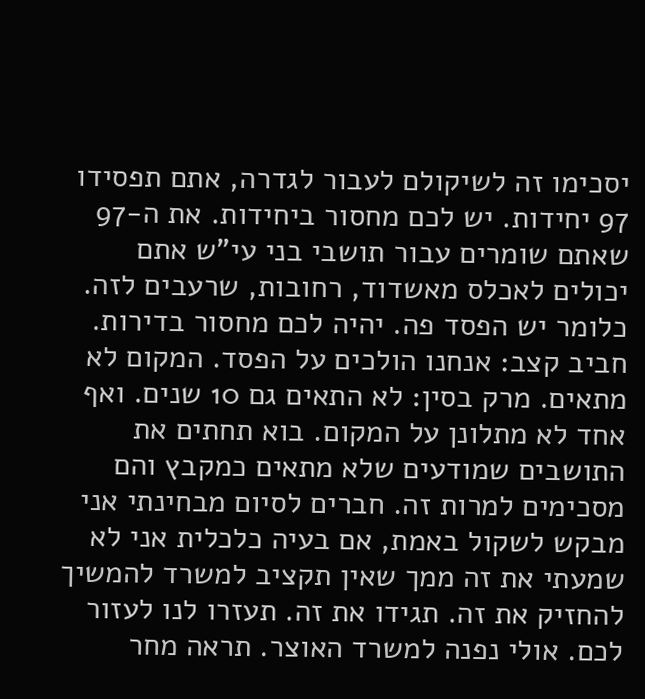יסכימו זה לשיקולם לעבור לגדרה, אתם תפסידו 97 יחידות. יש לכם מחסור ביחידות. את ה-97 שאתם שומרים עבור תושבי בני עי"ש אתם יכולים לאכלס מאשדוד, רחובות, שרעבים לזה. כלומר יש הפסד פה. יהיה לכם מחסור בדירות. חביב קצב: אנחנו הולכים על הפסד. המקום לא מתאים. מרק בסין: לא התאים גם 10 שנים. ואף אחד לא מתלונן על המקום. בוא תחתים את התושבים שמודעים שלא מתאים כמקבץ והם מסכימים למרות זה. חברים לסיום מבחינתי אני מבקש לשקול באמת, אם בעיה כלכלית אני לא שמעתי את זה ממך שאין תקציב למשרד להמשיך להחזיק את זה. תגידו את זה. תעזרו לנו לעזור לכם. אולי נפנה למשרד האוצר. תראה מחר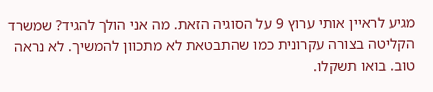מגיע לראיין אותי ערוץ 9 על הסוגיה הזאת. מה אני הולך להגיד? שמשרד הקליטה בצורה עקרונית כמו שהתבטאת לא מתכוון להמשיך. לא נראה טוב. בואו תשקלו.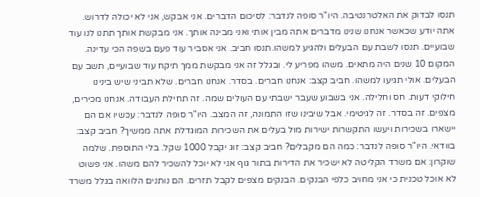תנסו לבדוק את האלטרנטיבה. היו"ר סופה לנדבר: לסיכום הדברים. אני אבקש, אני לא יכולה לדרוש. אתה יודע שכאשר אנחנו שנינו מדברים אתה מבין אותי ואני מבינה אותך. אני מבקשת אותך תתנו לנו עוד שבועיים. תנסו לשבת עם הבעלים ולהגיע למשהו.תנסו חביב. אני אסביר עוד פעם בשפה הכי עדינה. המקום 10 שנים היה מתאים. משהו מפריע לי. ובגלל זה אני מבקשת ממך תיקח עוד שבועיים, תשב עם הבעלים. אולי תגיעו למשהו. חביב קצב: אנחנו חברים. בסדר. אנחנו חברים. שלא תביני שיש בינינו חילוקי דעות. חס וחלילה. אני בשבוע שעבר ישבתי עם העולים שמה. זה תחילת העבודה. אנחנו מכירים, מצפים. זה בסדר. זה לגיטימי. אבל שיבינו שזו התמונה, זה המצב. היו"ר סופה לנדבר: עכשיו אם הם יישארו בשכירות ויעשו התקשרות ישירות מול בעלים את השכירות המוגדלת אתה ממשיך? חביב קצב: בוודאי. היו"ר סופה לנדבר: כמה הם מקבלים? חביב קצב: זוג יקבל 1000 שקל. בלי התוספת. שלמה שוקרון: אם משרד הקליטה לא ישכיר את הדירות בתור גוף אני לא יוכל להשכיר להם משהו. אני פשוט לא אוכל טכנית כי אני מחויב כלפי הבנקים. הבנקים מצפים לקבל תזרים. הם נותנים הלוואה בגלל משרד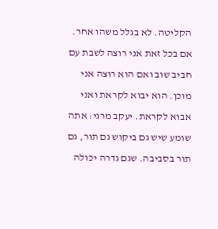הקליטה. לא בגלל משהו אחר. אם בכל זאת אני רוצה לשבת עם חביב שוב ואם הוא רוצה אני מוכן. הוא יבוא לקראת ואני אבוא לקראת. יעקב מרגי: אתה שומע שיש גם ביקוש גם תור, גם תור בסביבה. שגם גדרה יכולה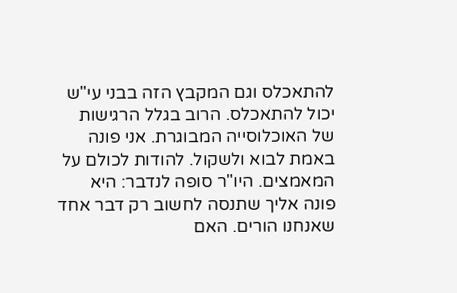להתאכלס וגם המקבץ הזה בבני עי"ש יכול להתאכלס. הרוב בגלל הרגישות של האוכלוסייה המבוגרת. אני פונה באמת לבוא ולשקול. להודות לכולם על המאמצים. היו"ר סופה לנדבר: היא פונה אליך שתנסה לחשוב רק דבר אחד שאנחנו הורים. האם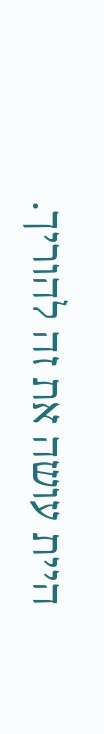היית עושה את זה להוריך.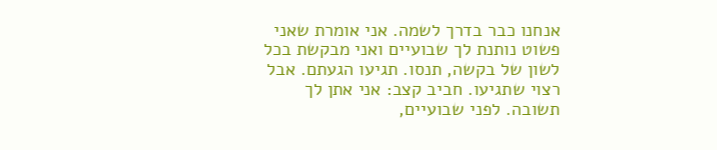אנחנו כבר בדרך לשמה. אני אומרת שאני פשוט נותנת לך שבועיים ואני מבקשת בכל לשון של בקשה, תנסו. תגיעו הגעתם. אבל רצוי שתגיעו. חביב קצב: אני אתן לך תשובה. לפני שבועיים,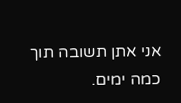אני אתן תשובה תוך כמה ימים.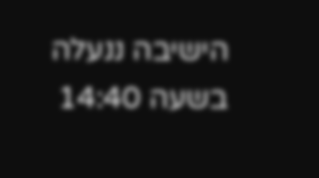הישיבה ננעלה בשעה 14:40